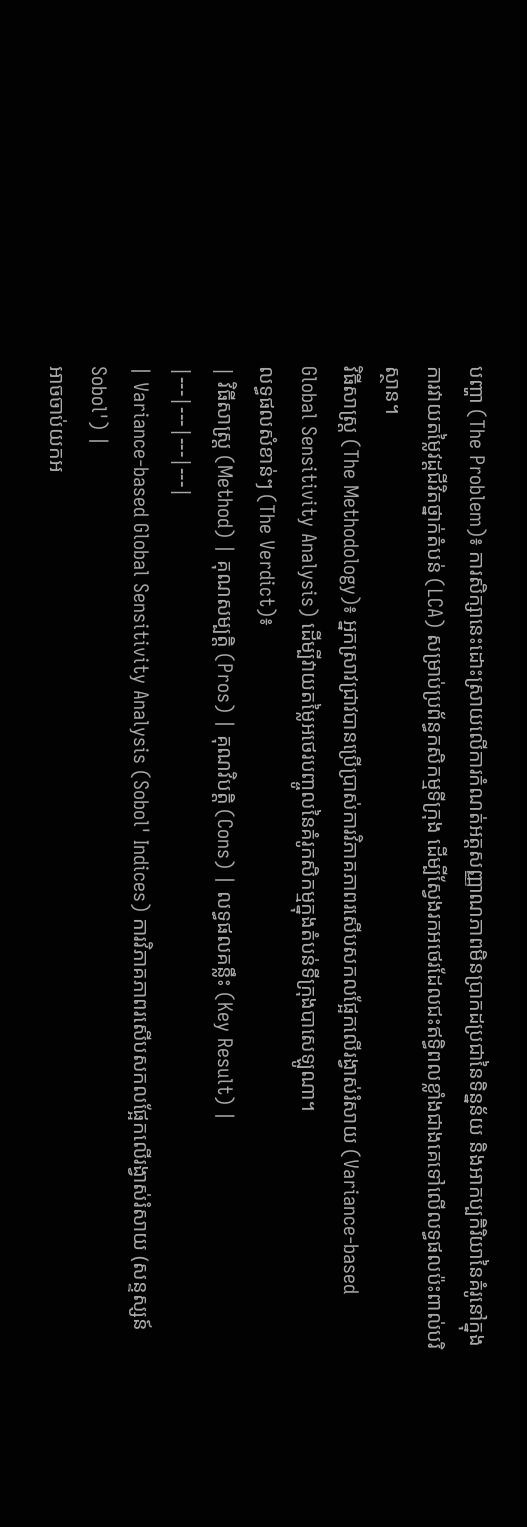បញ្ហា (The Problem)៖ ការសិក្សានេះដោះស្រាយលើការកំណត់អត្តសញ្ញាណភាពមិនប្រាកដប្រជានៃទិន្នន័យ និងអាកប្បកិរិយានៃគំរូនៅក្នុងការវាយតម្លៃវដ្តជីវិតថ្នាក់តំបន់ (LCA) សម្រាប់ប្រព័ន្ធកសិកម្មទីក្រុង ដើម្បីស្វែងរកអថេរដែលជះឥទ្ធិពលខ្លាំងជាងគេទៅលើលទ្ធផលប៉ះពាល់បរិស្ថាន។
វិធីសាស្ត្រ (The Methodology)៖ អ្នកស្រាវជ្រាវបានប្រើប្រាស់ការវិភាគភាពរសើបសកលផ្អែកលើរង្វាស់រំសាយ (Variance-based Global Sensitivity Analysis) ដើម្បីវាយតម្លៃអថេរបញ្ចូលនៃគំរូកសិកម្មក្នុងតំបន់ទីក្រុងបាសេឡូណា។
លទ្ធផលសំខាន់ៗ (The Verdict)៖
| វិធីសាស្ត្រ (Method) | គុណសម្បត្តិ (Pros) | គុណវិបត្តិ (Cons) | លទ្ធផលគន្លឹះ (Key Result) |
|---|---|---|---|
| Variance-based Global Sensitivity Analysis (Sobol' Indices) ការវិភាគភាពរសើបសកលផ្អែកលើរង្វាស់រំសាយ (សន្ទស្សន៍ Sobol') |
អាចចាប់យកអ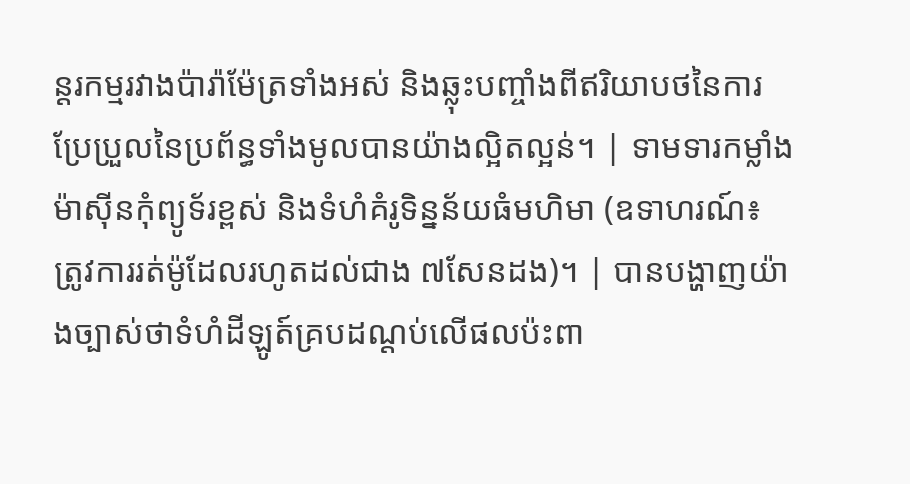ន្តរកម្មរវាងប៉ារ៉ាម៉ែត្រទាំងអស់ និងឆ្លុះបញ្ចាំងពីឥរិយាបថនៃការប្រែប្រួលនៃប្រព័ន្ធទាំងមូលបានយ៉ាងល្អិតល្អន់។ | ទាមទារកម្លាំងម៉ាស៊ីនកុំព្យូទ័រខ្ពស់ និងទំហំគំរូទិន្នន័យធំមហិមា (ឧទាហរណ៍៖ ត្រូវការរត់ម៉ូដែលរហូតដល់ជាង ៧សែនដង)។ | បានបង្ហាញយ៉ាងច្បាស់ថាទំហំដីឡូត៍គ្របដណ្តប់លើផលប៉ះពា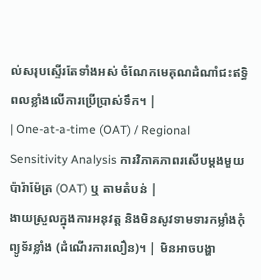ល់សរុបស្ទើរតែទាំងអស់ ចំណែកមេគុណដំណាំជះឥទ្ធិពលខ្លាំងលើការប្រើប្រាស់ទឹក។ |
| One-at-a-time (OAT) / Regional Sensitivity Analysis ការវិភាគភាពរសើបម្តងមួយប៉ារ៉ាម៉ែត្រ (OAT) ឬ តាមតំបន់ |
ងាយស្រួលក្នុងការអនុវត្ត និងមិនសូវទាមទារកម្លាំងកុំព្យូទ័រខ្លាំង (ដំណើរការលឿន)។ | មិនអាចបង្ហា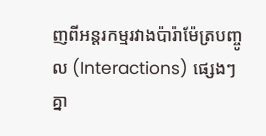ញពីអន្តរកម្មរវាងប៉ារ៉ាម៉ែត្របញ្ចូល (Interactions) ផ្សេងៗគ្នា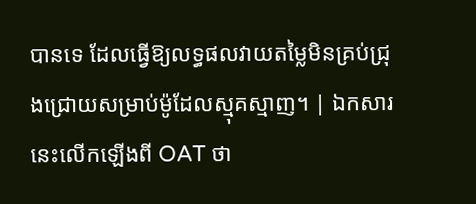បានទេ ដែលធ្វើឱ្យលទ្ធផលវាយតម្លៃមិនគ្រប់ជ្រុងជ្រោយសម្រាប់ម៉ូដែលស្មុគស្មាញ។ | ឯកសារនេះលើកឡើងពី OAT ថា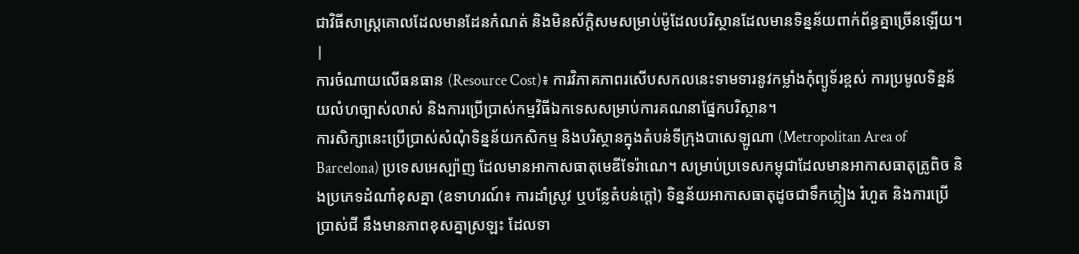ជាវិធីសាស្ត្រគោលដែលមានដែនកំណត់ និងមិនស័ក្តិសមសម្រាប់ម៉ូដែលបរិស្ថានដែលមានទិន្នន័យពាក់ព័ន្ធគ្នាច្រើនឡើយ។ |
ការចំណាយលើធនធាន (Resource Cost)៖ ការវិភាគភាពរសើបសកលនេះទាមទារនូវកម្លាំងកុំព្យូទ័រខ្ពស់ ការប្រមូលទិន្នន័យលំហច្បាស់លាស់ និងការប្រើប្រាស់កម្មវិធីឯកទេសសម្រាប់ការគណនាផ្នែកបរិស្ថាន។
ការសិក្សានេះប្រើប្រាស់សំណុំទិន្នន័យកសិកម្ម និងបរិស្ថានក្នុងតំបន់ទីក្រុងបាសេឡូណា (Metropolitan Area of Barcelona) ប្រទេសអេស្ប៉ាញ ដែលមានអាកាសធាតុមេឌីទែរ៉ាណេ។ សម្រាប់ប្រទេសកម្ពុជាដែលមានអាកាសធាតុត្រូពិច និងប្រភេទដំណាំខុសគ្នា (ឧទាហរណ៍៖ ការដាំស្រូវ ឬបន្លែតំបន់ក្តៅ) ទិន្នន័យអាកាសធាតុដូចជាទឹកភ្លៀង រំហួត និងការប្រើប្រាស់ជី នឹងមានភាពខុសគ្នាស្រឡះ ដែលទា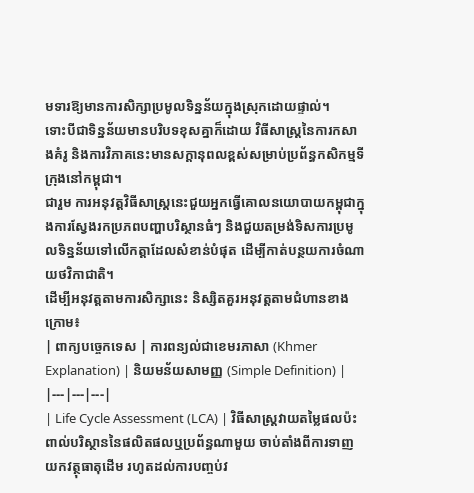មទារឱ្យមានការសិក្សាប្រមូលទិន្នន័យក្នុងស្រុកដោយផ្ទាល់។
ទោះបីជាទិន្នន័យមានបរិបទខុសគ្នាក៏ដោយ វិធីសាស្ត្រនៃការកសាងគំរូ និងការវិភាគនេះមានសក្តានុពលខ្ពស់សម្រាប់ប្រព័ន្ធកសិកម្មទីក្រុងនៅកម្ពុជា។
ជារួម ការអនុវត្តវិធីសាស្ត្រនេះជួយអ្នកធ្វើគោលនយោបាយកម្ពុជាក្នុងការស្វែងរកប្រភពបញ្ហាបរិស្ថានធំៗ និងជួយតម្រង់ទិសការប្រមូលទិន្នន័យទៅលើកត្តាដែលសំខាន់បំផុត ដើម្បីកាត់បន្ថយការចំណាយថវិកាជាតិ។
ដើម្បីអនុវត្តតាមការសិក្សានេះ និស្សិតគួរអនុវត្តតាមជំហានខាងក្រោម៖
| ពាក្យបច្ចេកទេស | ការពន្យល់ជាខេមរភាសា (Khmer Explanation) | និយមន័យសាមញ្ញ (Simple Definition) |
|---|---|---|
| Life Cycle Assessment (LCA) | វិធីសាស្ត្រវាយតម្លៃផលប៉ះពាល់បរិស្ថាននៃផលិតផលឬប្រព័ន្ធណាមួយ ចាប់តាំងពីការទាញយកវត្ថុធាតុដើម រហូតដល់ការបញ្ចប់វ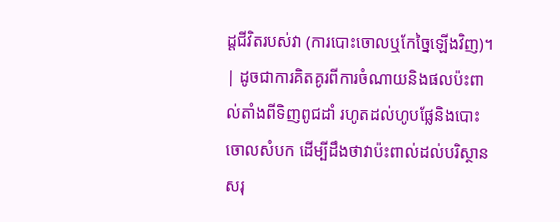ដ្តជីវិតរបស់វា (ការបោះចោលឬកែច្នៃឡើងវិញ)។ | ដូចជាការគិតគូរពីការចំណាយនិងផលប៉ះពាល់តាំងពីទិញពូជដាំ រហូតដល់ហូបផ្លែនិងបោះចោលសំបក ដើម្បីដឹងថាវាប៉ះពាល់ដល់បរិស្ថានសរុ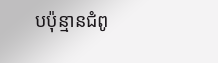បប៉ុន្មានជំពូ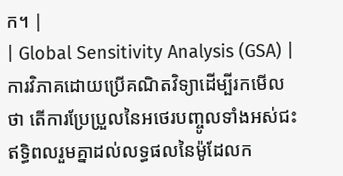ក។ |
| Global Sensitivity Analysis (GSA) | ការវិភាគដោយប្រើគណិតវិទ្យាដើម្បីរកមើលថា តើការប្រែប្រួលនៃអថេរបញ្ចូលទាំងអស់ជះឥទ្ធិពលរួមគ្នាដល់លទ្ធផលនៃម៉ូដែលក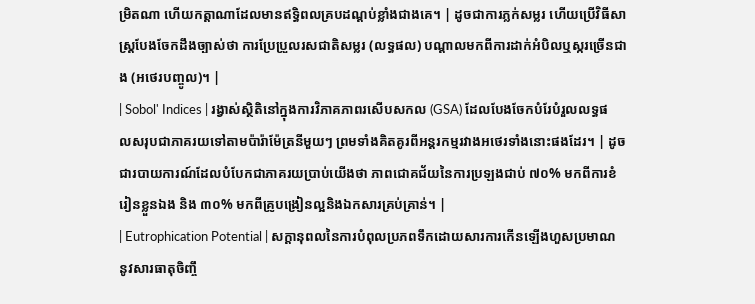ម្រិតណា ហើយកត្តាណាដែលមានឥទ្ធិពលគ្របដណ្តប់ខ្លាំងជាងគេ។ | ដូចជាការភ្លក់សម្លរ ហើយប្រើវិធីសាស្ត្របែងចែកដឹងច្បាស់ថា ការប្រែប្រួលរសជាតិសម្លរ (លទ្ធផល) បណ្តាលមកពីការដាក់អំបិលឬស្ករច្រើនជាង (អថេរបញ្ចូល)។ |
| Sobol' Indices | រង្វាស់ស្ថិតិនៅក្នុងការវិភាគភាពរសើបសកល (GSA) ដែលបែងចែកបំរែបំរួលលទ្ធផលសរុបជាភាគរយទៅតាមប៉ារ៉ាម៉ែត្រនីមួយៗ ព្រមទាំងគិតគូរពីអន្តរកម្មរវាងអថេរទាំងនោះផងដែរ។ | ដូចជារបាយការណ៍ដែលបំបែកជាភាគរយប្រាប់យើងថា ភាពជោគជ័យនៃការប្រឡងជាប់ ៧០% មកពីការខំរៀនខ្លួនឯង និង ៣០% មកពីគ្រូបង្រៀនល្អនិងឯកសារគ្រប់គ្រាន់។ |
| Eutrophication Potential | សក្តានុពលនៃការបំពុលប្រភពទឹកដោយសារការកើនឡើងហួសប្រមាណនូវសារធាតុចិញ្ចឹ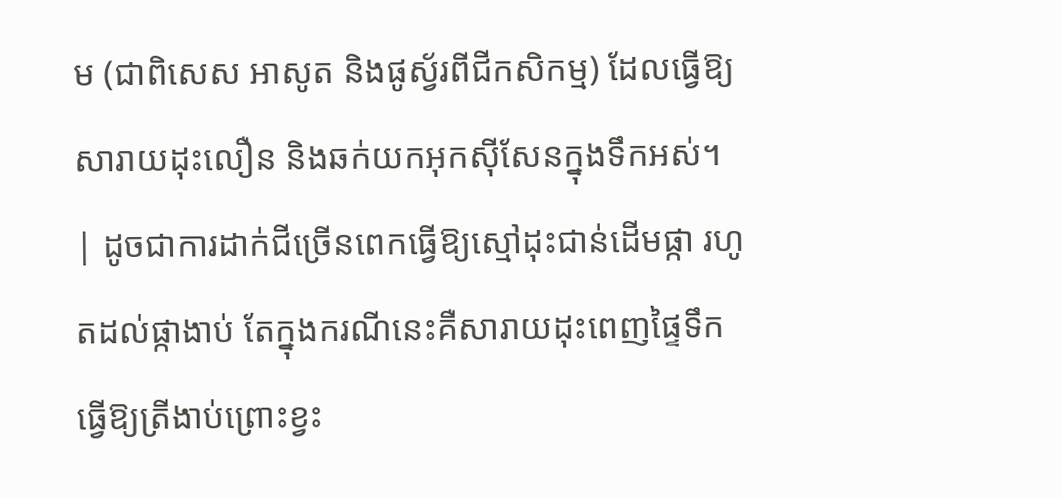ម (ជាពិសេស អាសូត និងផូស្វ័រពីជីកសិកម្ម) ដែលធ្វើឱ្យសារាយដុះលឿន និងឆក់យកអុកស៊ីសែនក្នុងទឹកអស់។ | ដូចជាការដាក់ជីច្រើនពេកធ្វើឱ្យស្មៅដុះជាន់ដើមផ្កា រហូតដល់ផ្កាងាប់ តែក្នុងករណីនេះគឺសារាយដុះពេញផ្ទៃទឹកធ្វើឱ្យត្រីងាប់ព្រោះខ្វះ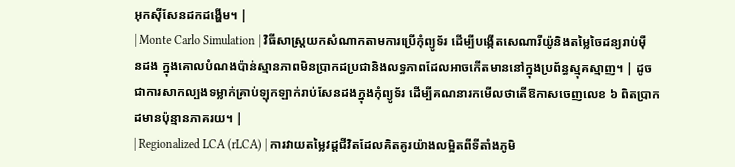អុកស៊ីសែនដកដង្ហើម។ |
| Monte Carlo Simulation | វិធីសាស្ត្រយកសំណាកតាមការប្រើកុំព្យូទ័រ ដើម្បីបង្កើតសេណារីយ៉ូនិងតម្លៃចៃដន្យរាប់ម៉ឺនដង ក្នុងគោលបំណងប៉ាន់ស្មានភាពមិនប្រាកដប្រជានិងលទ្ធភាពដែលអាចកើតមាននៅក្នុងប្រព័ន្ធស្មុគស្មាញ។ | ដូចជាការសាកល្បងទម្លាក់គ្រាប់ឡុកឡាក់រាប់សែនដងក្នុងកុំព្យូទ័រ ដើម្បីគណនារកមើលថាតើឱកាសចេញលេខ ៦ ពិតប្រាកដមានប៉ុន្មានភាគរយ។ |
| Regionalized LCA (rLCA) | ការវាយតម្លៃវដ្តជីវិតដែលគិតគូរយ៉ាងលម្អិតពីទីតាំងភូមិ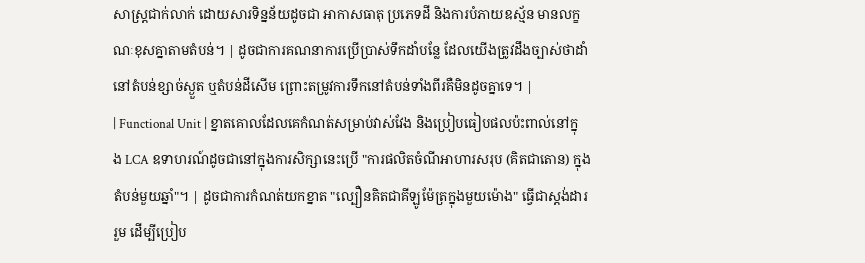សាស្ត្រជាក់លាក់ ដោយសារទិន្នន័យដូចជា អាកាសធាតុ ប្រភេទដី និងការបំភាយឧស្ម័ន មានលក្ខណៈខុសគ្នាតាមតំបន់។ | ដូចជាការគណនាការប្រើប្រាស់ទឹកដាំបន្លែ ដែលយើងត្រូវដឹងច្បាស់ថាដាំនៅតំបន់ខ្សាច់ស្ងួត ឬតំបន់ដីសើម ព្រោះតម្រូវការទឹកនៅតំបន់ទាំងពីរគឺមិនដូចគ្នាទេ។ |
| Functional Unit | ខ្នាតគោលដែលគេកំណត់សម្រាប់វាស់វែង និងប្រៀបធៀបផលប៉ះពាល់នៅក្នុង LCA ឧទាហរណ៍ដូចជានៅក្នុងការសិក្សានេះប្រើ "ការផលិតចំណីអាហារសរុប (គិតជាតោន) ក្នុងតំបន់មួយឆ្នាំ"។ | ដូចជាការកំណត់យកខ្នាត "ល្បឿនគិតជាគីឡូម៉ែត្រក្នុងមួយម៉ោង" ធ្វើជាស្តង់ដាររួម ដើម្បីប្រៀប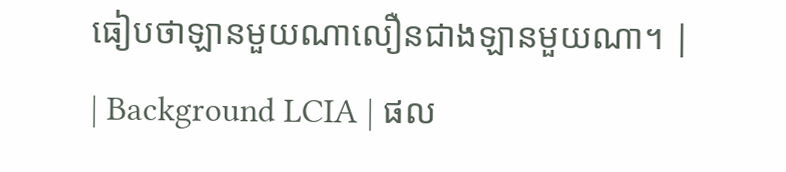ធៀបថាឡានមួយណាលឿនជាងឡានមួយណា។ |
| Background LCIA | ផល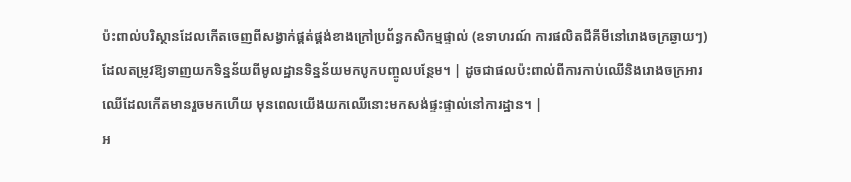ប៉ះពាល់បរិស្ថានដែលកើតចេញពីសង្វាក់ផ្គត់ផ្គង់ខាងក្រៅប្រព័ន្ធកសិកម្មផ្ទាល់ (ឧទាហរណ៍ ការផលិតជីគីមីនៅរោងចក្រឆ្ងាយៗ) ដែលតម្រូវឱ្យទាញយកទិន្នន័យពីមូលដ្ឋានទិន្នន័យមកបូកបញ្ចូលបន្ថែម។ | ដូចជាផលប៉ះពាល់ពីការកាប់ឈើនិងរោងចក្រអារឈើដែលកើតមានរួចមកហើយ មុនពេលយើងយកឈើនោះមកសង់ផ្ទះផ្ទាល់នៅការដ្ឋាន។ |
អ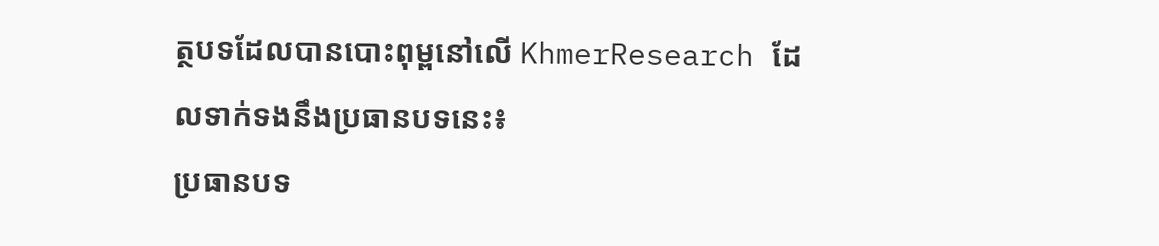ត្ថបទដែលបានបោះពុម្ពនៅលើ KhmerResearch ដែលទាក់ទងនឹងប្រធានបទនេះ៖
ប្រធានបទ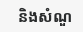និងសំណួ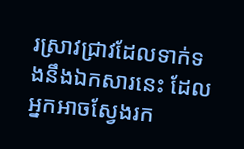រស្រាវជ្រាវដែលទាក់ទងនឹងឯកសារនេះ ដែលអ្នកអាចស្វែងរក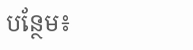បន្ថែម៖